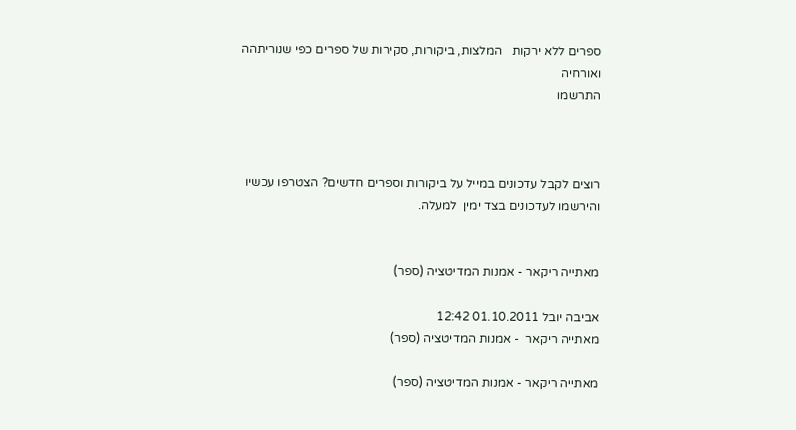ספרים ללא ירקות   המלצות, ביקורות, סקירות של ספרים כפי שנוריתהה ואורחיה
התרשמו



רוצים לקבל עדכונים במייל על ביקורות וספרים חדשים? הצטרפו עכשיו והירשמו לעדכונים בצד ימין  למעלה.


מאתייה ריקאר - אמנות המדיטציה (ספר)

אביבה יובל 01.10.2011 12:42
מאתייה ריקאר  - אמנות המדיטציה (ספר)

מאתייה ריקאר - אמנות המדיטציה (ספר)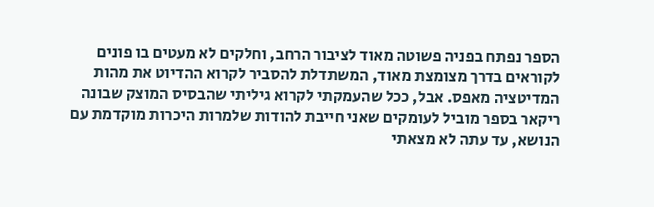הספר נפתח בפניה פשוטה מאוד לציבור הרחב, וחלקים לא מעטים בו פונים לקוראים בדרך מצומצת מאוד, המשתדלת להסביר לקרוא ההדיוט את מהות המדיטציה מאפס. אבל, ככל שהעמקתי לקרוא גיליתי שהבסיס המוצק שבונה ריקאר בספר מוביל לעומקים שאני חייבת להודות שלמרות היכרות מוקדמת עם הנושא, עד עתה לא מצאתי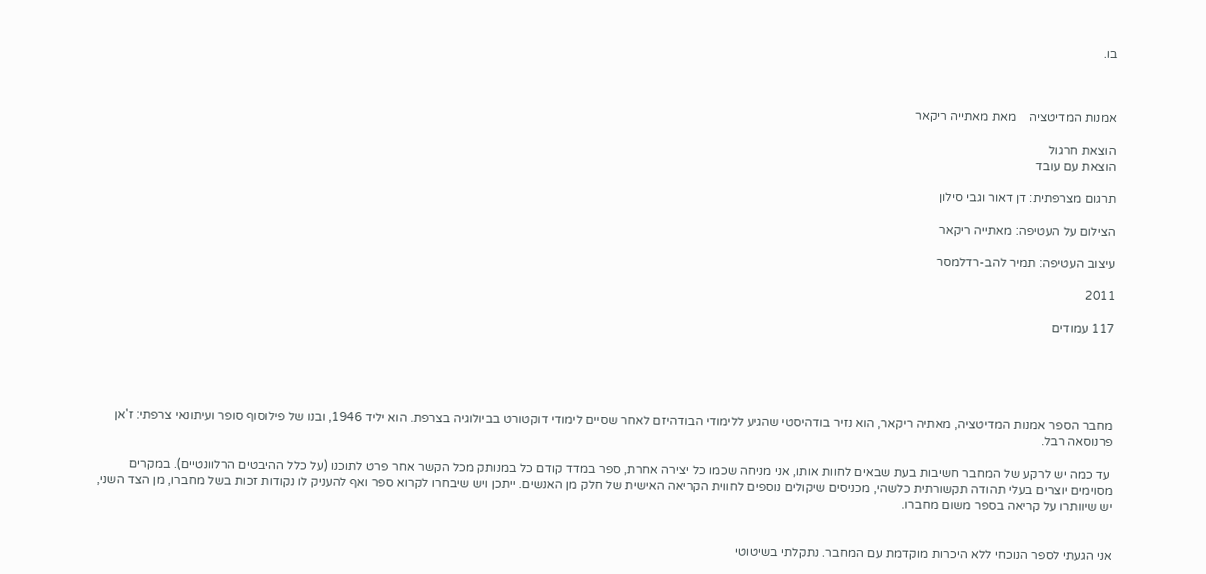בו.



אמנות המדיטציה    מאת מאתייה ריקאר

הוצאת חרגול
הוצאת עם עובד

תרגום מצרפתית: דן דאור וגבי סילון

הצילום על העטיפה: מאתייה ריקאר

עיצוב העטיפה: תמיר להב-רדלמסר

2011

117 עמודים





מחבר הספר אמנות המדיטציה, מאתיה ריקאר, הוא נזיר בודהיסטי שהגיע ללימודי הבודהיזם לאחר שסיים לימודי דוקטורט בביולוגיה בצרפת. הוא יליד 1946, ובנו של פילוסוף סופר ועיתונאי צרפתי: ז'אן פרנוסאה רבל.

 עד כמה יש לרקע של המחבר חשיבות בעת שבאים לחוות אותו, אני מניחה שכמו כל יצירה אחרת, ספר במדד קודם כל במנותק מכל הקשר אחר פרט לתוכנו (על כלל ההיבטים הרלוונטיים). במקרים מסוימים יוצרים בעלי תהודה תקשורתית כלשהי, מכניסים שיקולים נוספים לחווית הקריאה האישית של חלק מן האנשים. ייתכן ויש שיבחרו לקרוא ספר ואף להעניק לו נקודות זכות בשל מחברו, מן הצד השני, יש שיוותרו על קריאה בספר משום מחברו.


אני הגעתי לספר הנוכחי ללא היכרות מוקדמת עם המחבר. נתקלתי בשיטוטי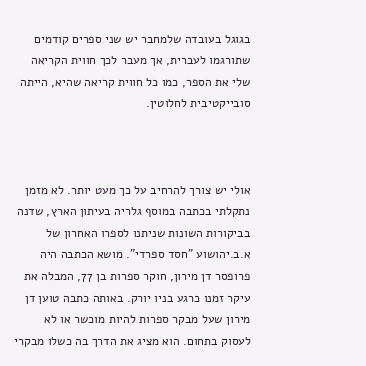בגוגל בעובדה שלמחבר יש שני ספרים קודמים שתורגמו לעברית, אך מעבר לכך חווית הקריאה שלי את הספר, כמו כל חווית קריאה שהיא, הייתה סובייקטיבית לחלוטין.



אולי יש צורך להרחיב על כך מעט יותר. לא מזמן נתקלתי בכתבה במוסף גלריה בעיתון הארץ, שדנה בביקורות השונות שניתנו לספרו האחרון של א.ב.יהושוע "חסד ספרדי". מושא הכתבה היה פרופסר דן מירון, חוקר ספרות בן 77, המבלה את עיקר זמנו כרגע בניו יורק. באותה כתבה טוען דן מירון שעל מבקר ספרות להיות מוכשר או לא לעסוק בתחום. הוא מציג את הדרך בה כשלו מבקרי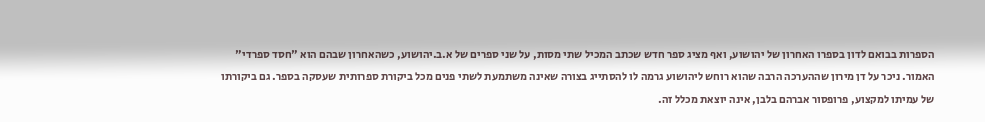הספרות בבואם לדון בספרו האחרון של יהושוע, ואף מציג ספר חדש שכתב המכיל שתי מסות, על שני ספרים של א.ב.יהושוע, כשהאחרון שבהם הוא "חסד ספרדי" האמור. ניכר על דן מירון שההערכה הרבה שהוא רוחש ליהושוע גרמה לו להסתייג בצורה שאינה משתמעת לשתי פנים מכל ביקורת ספרותית שעסקה בספר. גם ביקורתו של עמיתו למקצוע, פרופסור אברהם בלבן, אינה יוצאת מכלל זה.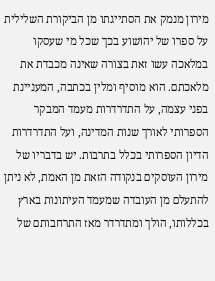מירון מנמק את הסתייגתו מן הביקורת השלילית על ספרו של יהושוע בכך שכל מי שעסקו במלאכה עשו זאת בצורה שאינה מכבדת את מלאכתם. הוא מוסיף ומלין בכתבה, המעניינת בפני עצמה, על התדרדרות מעמד המבקר הספרותי לאורך שנות המדינה, ועל התדרדרות הדיון הספרותי בכלל בתרבות. יש בדבריו של מירון העוסקים בנקודה הזאת מן האמת, לא ניתן להתעלם מן העובדה שמעמד העיתונות בארץ בכללותו, הולך ומתדרדר מאז התרחבותם של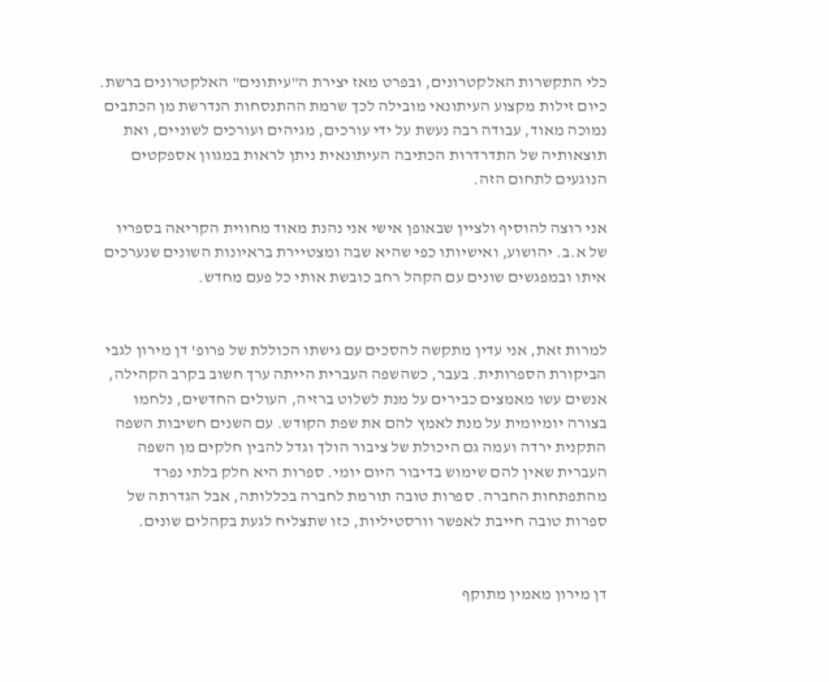כלי התקשרות האלקטרונים, ובפרט מאז יצירת ה"עיתונים" האלקטרונים ברשת. כיום זילות מקצוע העיתונאי מובילה לכך שרמת ההתנסחות הנדרשת מן הכתבים נמוכה מאוד, עבודה רבה נעשת על ידי עורכים, מגיהים ועורכים לשוניים, ואת תוצאותיה של התדרדרות הכתיבה העיתונאית ניתן לראות במגוון אספקטים הנוגעים לתחום הזה.

אני רוצה להוסיף ולציין שבאופן אישי אני נהנת מאוד מחווית הקריאה בספריו של א.ב. יהושוע, ואישיותו כפי שהיא שבה ומצטיירת בראיונות השונים שנערכים איתו ובמפגשים שונים עם הקהל רחב כובשת אותי כל פעם מחדש.


למרות זאת, אני עדין מתקשה להסכים עם גישתו הכוללת של פרופ' דן מירון לגבי הביקורת הספרותית. בעבר, כשהשפה העברית הייתה ערך חשוב בקרב הקהילה, אנשים עשו מאמצים כבירים על מנת לשלוט ברזיה, העולים החדשים, נלחמו בצורה יומיומית על מנת לאמץ להם את שפת הקודש. עם השנים חשיבות השפה התקנית ירדה ועמה גם היכולת של ציבור הולך וגדל להבין חלקים מן השפה העברית שאין להם שימוש בדיבור היום יומי. ספרות היא חלק בלתי נפרד מהתפתחות החברה. ספרות טובה תורמת לחברה בכללותה, אבל הגדרתה של ספרות טובה חייבת לאפשר וורסטיליות, כזו שתצליח לגעת בקהלים שונים.


דן מירון מאמין מתוקף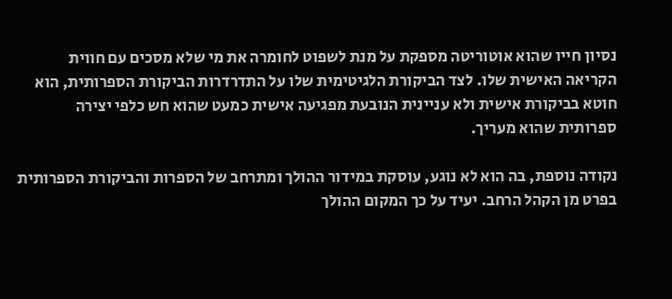נסיון חייו שהוא אוטוריטה מספקת על מנת לשפוט לחומרה את מי שלא מסכים עם חווית הקריאה האישית שלו. לצד הביקורת הלגיטימית שלו על התדרדרות הביקורת הספרותית, הוא חוטא בביקורת אישית ולא עניינית הנובעת מפגיעה אישית כמעט שהוא חש כלפי יצירה ספרותית שהוא מעריך.

נקודה נוספת, בה הוא לא נוגע, עוסקת במידור ההולך ומתרחב של הספרות והביקורת הספרותית בפרט מן הקהל הרחב. יעיד על כך המקום ההולך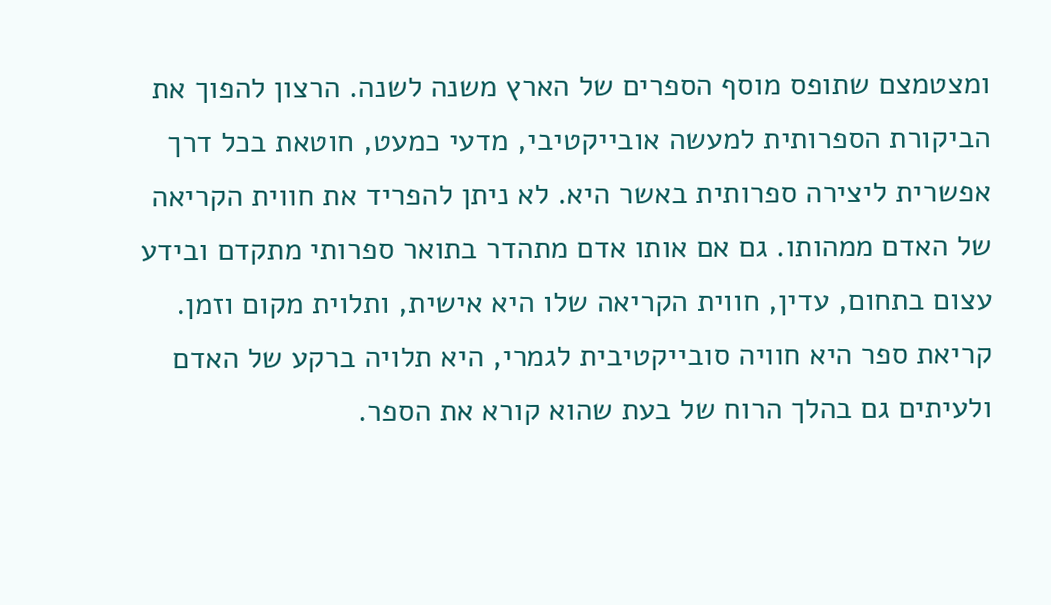ומצטמצם שתופס מוסף הספרים של הארץ משנה לשנה. הרצון להפוך את הביקורת הספרותית למעשה אובייקטיבי, מדעי כמעט, חוטאת בכל דרך אפשרית ליצירה ספרותית באשר היא. לא ניתן להפריד את חווית הקריאה של האדם ממהותו. גם אם אותו אדם מתהדר בתואר ספרותי מתקדם ובידע עצום בתחום, עדין, חווית הקריאה שלו היא אישית, ותלוית מקום וזמן. קריאת ספר היא חוויה סובייקטיבית לגמרי, היא תלויה ברקע של האדם ולעיתים גם בהלך הרוח של בעת שהוא קורא את הספר.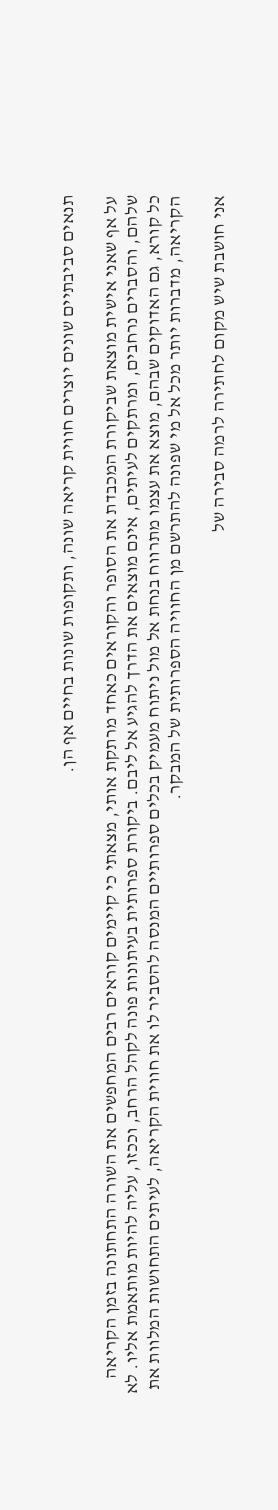תנאים סביבתיים שונים יוצרים חווית קריאה שונה, ותקופות שונות בחיים אף הן.

על אף שאני אישית מוצאת שביקורת המכבדת את הסופר והקוראים כאחד מרתקת אותי, מצאתי כי קיימים קוראים רבים המחפשים את השורה התחתונה בזמן הקריאה שלהם, והסברים נרחבים, ומרתקים לעיתים, אינם מוצאים את הדרך להגיע אל ליבם. ביקורת ספרותית בעיתונות פונה לקהל הרחב, וככזו, עליה להיות מותאמת אליו. לא כל קורא, גם האדוקים שבהם, מוצא את עצמו מתרווח בנחת אל מול ניתוח מעמיק בכלים ספרותיים המנסה להסביר לו את חווית הקריאה, לעיתים התחושות המלוות את הקריאה, מדברות יותר מכל אל מי שפונה להתרשם מן החוויה הספרותית של המבקר.

אני חושבת שיש מקום לחתירה לרמה סבירה של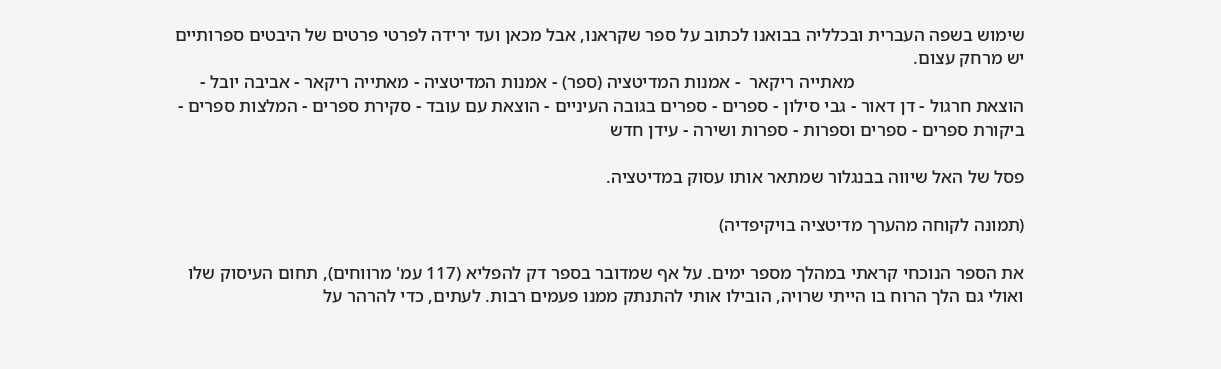שימוש בשפה העברית ובכלליה בבואנו לכתוב על ספר שקראנו, אבל מכאן ועד ירידה לפרטי פרטים של היבטים ספרותיים יש מרחק עצום.
                                     מאתייה ריקאר  - אמנות המדיטציה (ספר) - אמנות המדיטציה - מאתייה ריקאר - אביבה יובל - הוצאת חרגול - דן דאור - גבי סילון - ספרים - ספרים בגובה העיניים - הוצאת עם עובד - סקירת ספרים - המלצות ספרים - ביקורת ספרים - ספרים וספרות - ספרות ושירה - עידן חדש

פסל של האל שיווה בבנגלור שמתאר אותו עסוק במדיטציה.

(תמונה לקוחה מהערך מדיטציה בויקיפדיה)

את הספר הנוכחי קראתי במהלך מספר ימים. על אף שמדובר בספר דק להפליא (117 עמ' מרווחים), תחום העיסוק שלו ואולי גם הלך הרוח בו הייתי שרויה, הובילו אותי להתנתק ממנו פעמים רבות. לעתים, כדי להרהר על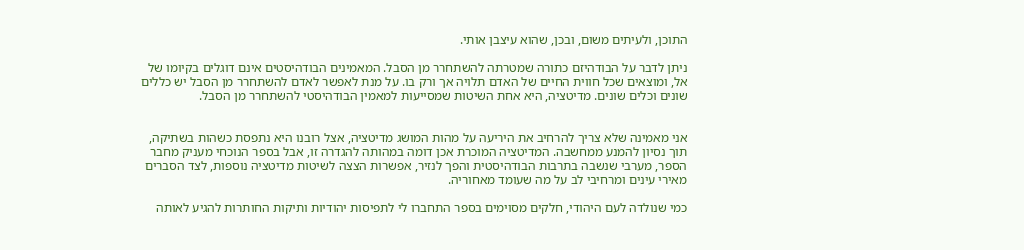התוכן, ולעיתים משום, ובכן, שהוא עיצבן אותי.

ניתן לדבר על הבודהיזם כתורה שמטרתה להשתחרר מן הסבל. המאמינים הבודהיסטים אינם דוגלים בקיומו של אל, ומוצאים שכל חווית החיים של האדם תלויה אך ורק בו. על מנת לאפשר לאדם להשתחרר מן הסבל יש כללים שונים וכלים שונים. מדיטציה, היא אחת השיטות שמסייעות למאמין הבודהיסטי להשתחרר מן הסבל.


אני מאמינה שלא צריך להרחיב את היריעה על מהות המושג מדיטציה, אצל רובנו היא נתפסת כשהות בשתיקה, תוך נסיון להמנע ממחשבה. המדיטציה המוכרת אכן דומה במהותה להגדרה זו, אבל בספר הנוכחי מעניק מחבר הספר, מערבי שנשבה בתרבות הבודהיסטית והפך לנזיר, אפשרות הצצה לשיטות מדיטציה נוספות, לצד הסברים מאירי עינים ומרחיבי לב על מה שעומד מאחוריה.

כמי שנולדה לעם היהודי, חלקים מסוימים בספר התחברו לי לתפיסות יהודיות ותיקות החותרות להגיע לאותה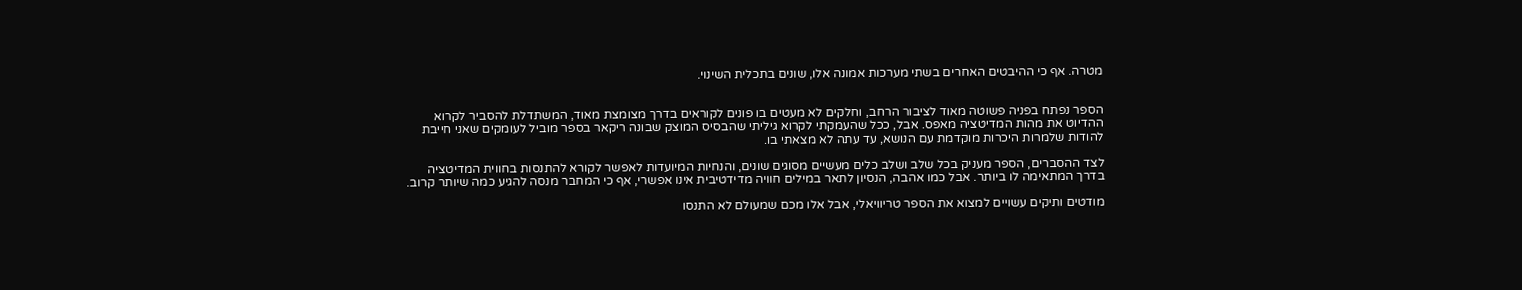מטרה. אף כי ההיבטים האחרים בשתי מערכות אמונה אלו, שונים בתכלית השינוי.


הספר נפתח בפניה פשוטה מאוד לציבור הרחב, וחלקים לא מעטים בו פונים לקוראים בדרך מצומצת מאוד, המשתדלת להסביר לקרוא ההדיוט את מהות המדיטציה מאפס. אבל, ככל שהעמקתי לקרוא גיליתי שהבסיס המוצק שבונה ריקאר בספר מוביל לעומקים שאני חייבת להודות שלמרות היכרות מוקדמת עם הנושא, עד עתה לא מצאתי בו.

לצד ההסברים, הספר מעניק בכל שלב ושלב כלים מעשיים מסוגים שונים, והנחיות המיועדות לאפשר לקורא להתנסות בחווית המדיטציה בדרך המתאימה לו ביותר. אבל כמו אהבה, הנסיון לתאר במילים חוויה מדידטיבית אינו אפשרי, אף כי המחבר מנסה להגיע כמה שיותר קרוב.

מודטים ותיקים עשויים למצוא את הספר טריוויאלי, אבל אלו מכם שמעולם לא התנסו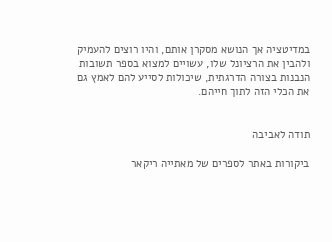במדיטציה אך הנושא מסקרן אותם, והיו רוצים להעמיק ולהבין את הרציונל שלו, עשויים למצוא בספר תשובות הנבנות בצורה הדרגתית, שיכולות לסייע להם לאמץ גם את הכלי הזה לתוך חייהם.


תודה לאביבה

ביקורות באתר לספרים של מאתייה ריקאר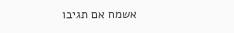אשמח אם תגיבו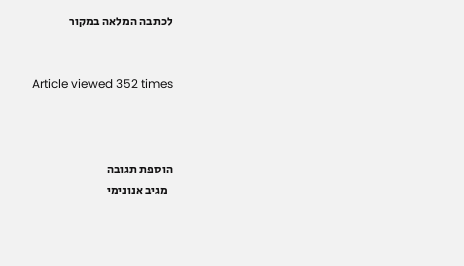לכתבה המלאה במקור


Article viewed 352 times



הוספת תגובה
  מגיב אנונימי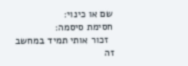שם או כינוי:
חסימת סיסמה:
  זכור אותי תמיד במחשב זה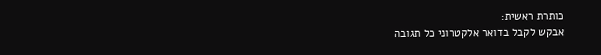כותרת ראשית:
אבקש לקבל בדואר אלקטרוני כל תגובה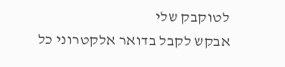לטוקבק שלי
אבקש לקבל בדואר אלקטרוני כל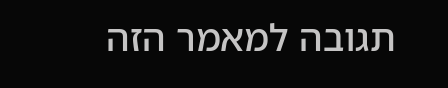תגובה למאמר הזה